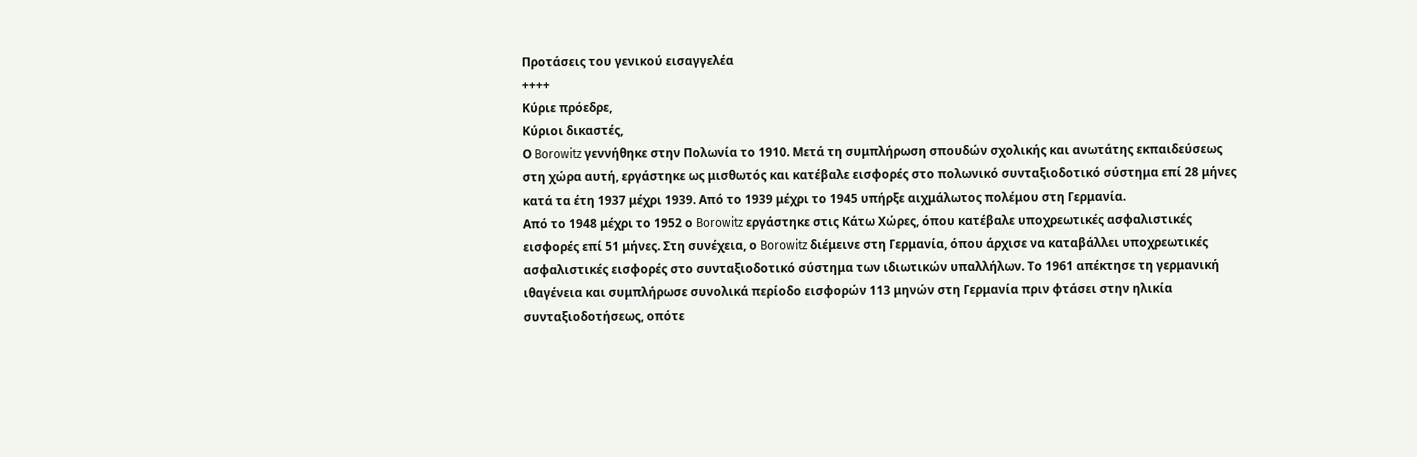Προτάσεις του γενικού εισαγγελέα
++++
Κύριε πρόεδρε,
Κύριοι δικαστές,
Ο Borowitz γεννήθηκε στην Πολωνία το 1910. Μετά τη συμπλήρωση σπουδών σχολικής και ανωτάτης εκπαιδεύσεως στη χώρα αυτή, εργάστηκε ως μισθωτός και κατέβαλε εισφορές στο πολωνικό συνταξιοδοτικό σύστημα επί 28 μήνες κατά τα έτη 1937 μέχρι 1939. Από το 1939 μέχρι το 1945 υπήρξε αιχμάλωτος πολέμου στη Γερμανία.
Από το 1948 μέχρι το 1952 ο Borowitz εργάστηκε στις Κάτω Χώρες, όπου κατέβαλε υποχρεωτικές ασφαλιστικές εισφορές επί 51 μήνες. Στη συνέχεια, ο Borowitz διέμεινε στη Γερμανία, όπου άρχισε να καταβάλλει υποχρεωτικές ασφαλιστικές εισφορές στο συνταξιοδοτικό σύστημα των ιδιωτικών υπαλλήλων. Το 1961 απέκτησε τη γερμανική ιθαγένεια και συμπλήρωσε συνολικά περίοδο εισφορών 113 μηνών στη Γερμανία πριν φτάσει στην ηλικία συνταξιοδοτήσεως, οπότε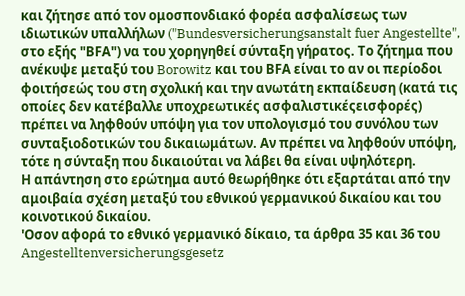και ζήτησε από τον ομοσπονδιακό φορέα ασφαλίσεως των ιδιωτικών υπαλλήλων ("Bundesversicherungsanstalt fuer Angestellte", στο εξής "ΒFΑ") να του χορηγηθεί σύνταξη γήρατος. Το ζήτημα που ανέκυψε μεταξύ του Borowitz και του ΒFΑ είναι το αν οι περίοδοι φοιτήσεώς του στη σχολική και την ανωτάτη εκπαίδευση (κατά τις οποίες δεν κατέβαλλε υποχρεωτικές ασφαλιστικέςεισφορές) πρέπει να ληφθούν υπόψη για τον υπολογισμό του συνόλου των συνταξιοδοτικών του δικαιωμάτων. Αν πρέπει να ληφθούν υπόψη, τότε η σύνταξη που δικαιούται να λάβει θα είναι υψηλότερη.
Η απάντηση στο ερώτημα αυτό θεωρήθηκε ότι εξαρτάται από την αμοιβαία σχέση μεταξύ του εθνικού γερμανικού δικαίου και του κοινοτικού δικαίου.
'Οσον αφορά το εθνικό γερμανικό δίκαιο, τα άρθρα 35 και 36 του Angestelltenversicherungsgesetz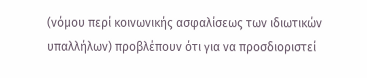(νόμου περί κοινωνικής ασφαλίσεως των ιδιωτικών υπαλλήλων) προβλέπουν ότι για να προσδιοριστεί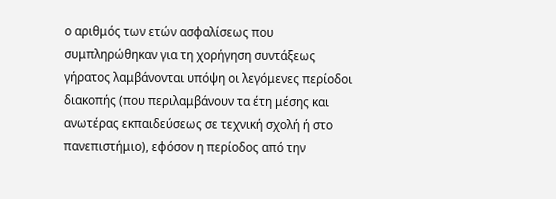ο αριθμός των ετών ασφαλίσεως που συμπληρώθηκαν για τη χορήγηση συντάξεως γήρατος λαμβάνονται υπόψη οι λεγόμενες περίοδοι διακοπής (που περιλαμβάνουν τα έτη μέσης και ανωτέρας εκπαιδεύσεως σε τεχνική σχολή ή στο πανεπιστήμιο), εφόσον η περίοδος από την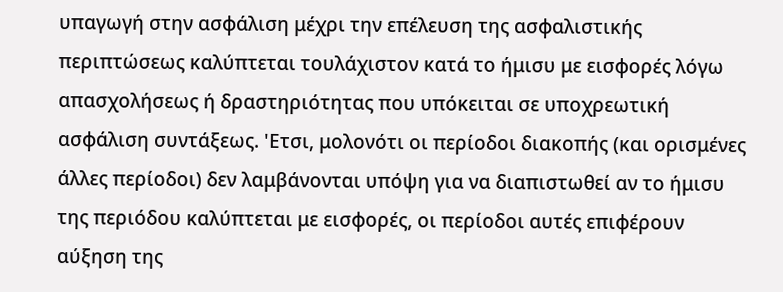υπαγωγή στην ασφάλιση μέχρι την επέλευση της ασφαλιστικής περιπτώσεως καλύπτεται τουλάχιστον κατά το ήμισυ με εισφορές λόγω απασχολήσεως ή δραστηριότητας που υπόκειται σε υποχρεωτική ασφάλιση συντάξεως. 'Ετσι, μολονότι οι περίοδοι διακοπής (και ορισμένες άλλες περίοδοι) δεν λαμβάνονται υπόψη για να διαπιστωθεί αν το ήμισυ της περιόδου καλύπτεται με εισφορές, οι περίοδοι αυτές επιφέρουν αύξηση της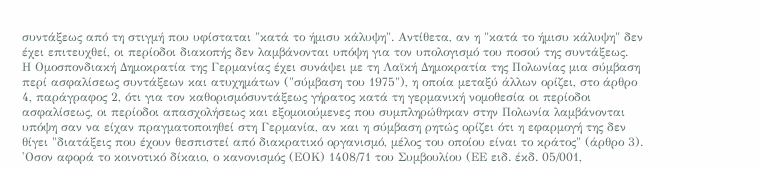συντάξεως από τη στιγμή που υφίσταται "κατά το ήμισυ κάλυψη". Αντίθετα, αν η "κατά το ήμισυ κάλυψη" δεν έχει επιτευχθεί, οι περίοδοι διακοπής δεν λαμβάνονται υπόψη για τον υπολογισμό του ποσού της συντάξεως.
Η Ομοσπονδιακή Δημοκρατία της Γερμανίας έχει συνάψει με τη Λαϊκή Δημοκρατία της Πολωνίας μια σύμβαση περί ασφαλίσεως συντάξεων και ατυχημάτων ("σύμβαση του 1975"), η οποία μεταξύ άλλων ορίζει, στο άρθρο 4, παράγραφος 2, ότι για τον καθορισμόσυντάξεως γήρατος κατά τη γερμανική νομοθεσία οι περίοδοι ασφαλίσεως, οι περίοδοι απασχολήσεως και εξομοιούμενες που συμπληρώθηκαν στην Πολωνία λαμβάνονται υπόψη σαν να είχαν πραγματοποιηθεί στη Γερμανία, αν και η σύμβαση ρητώς ορίζει ότι η εφαρμογή της δεν θίγει "διατάξεις που έχουν θεσπιστεί από διακρατικό οργανισμό, μέλος του οποίου είναι το κράτος" (άρθρο 3).
'Οσον αφορά το κοινοτικό δίκαιο, ο κανονισμός (ΕΟΚ) 1408/71 του Συμβουλίου (ΕΕ ειδ. έκδ. 05/001,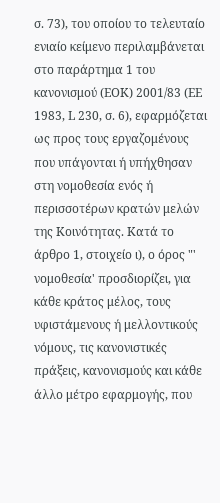σ. 73), του οποίου το τελευταίο ενιαίο κείμενο περιλαμβάνεται στο παράρτημα 1 του κανονισμού (ΕΟΚ) 2001/83 (ΕΕ 1983, L 230, σ. 6), εφαρμόζεται ως προς τους εργαζομένους που υπάγονται ή υπήχθησαν στη νομοθεσία ενός ή περισσοτέρων κρατών μελών της Κοινότητας. Κατά το άρθρο 1, στοιχείο ι), ο όρος "' νομοθεσία' προσδιορίζει, για κάθε κράτος μέλος, τους υφιστάμενους ή μελλοντικούς νόμους, τις κανονιστικές πράξεις, κανονισμούς και κάθε άλλο μέτρο εφαρμογής, που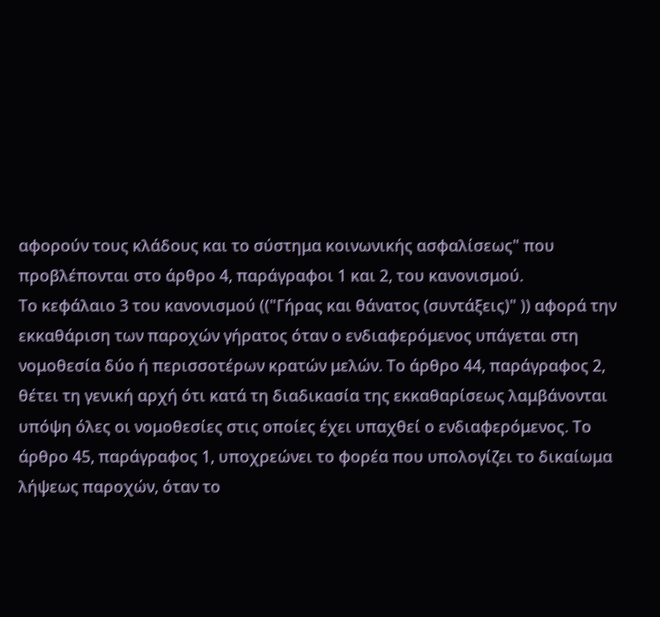αφορούν τους κλάδους και το σύστημα κοινωνικής ασφαλίσεως" που προβλέπονται στο άρθρο 4, παράγραφοι 1 και 2, του κανονισμού.
Το κεφάλαιο 3 του κανονισμού (("Γήρας και θάνατος (συντάξεις)" )) αφορά την εκκαθάριση των παροχών γήρατος όταν ο ενδιαφερόμενος υπάγεται στη νομοθεσία δύο ή περισσοτέρων κρατών μελών. Το άρθρο 44, παράγραφος 2, θέτει τη γενική αρχή ότι κατά τη διαδικασία της εκκαθαρίσεως λαμβάνονται υπόψη όλες οι νομοθεσίες στις οποίες έχει υπαχθεί ο ενδιαφερόμενος. Το άρθρο 45, παράγραφος 1, υποχρεώνει το φορέα που υπολογίζει το δικαίωμα λήψεως παροχών, όταν το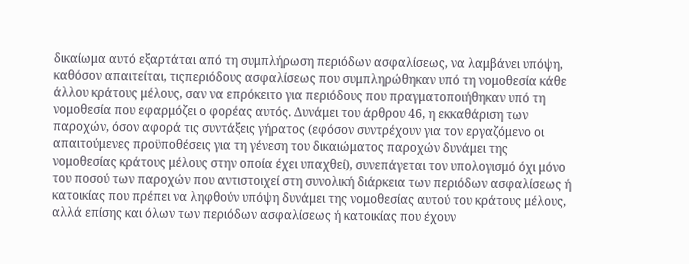δικαίωμα αυτό εξαρτάται από τη συμπλήρωση περιόδων ασφαλίσεως, να λαμβάνει υπόψη, καθόσον απαιτείται, τιςπεριόδους ασφαλίσεως που συμπληρώθηκαν υπό τη νομοθεσία κάθε άλλου κράτους μέλους, σαν να επρόκειτο για περιόδους που πραγματοποιήθηκαν υπό τη νομοθεσία που εφαρμόζει ο φορέας αυτός. Δυνάμει του άρθρου 46, η εκκαθάριση των παροχών, όσον αφορά τις συντάξεις γήρατος (εφόσον συντρέχουν για τον εργαζόμενο οι απαιτούμενες προϋποθέσεις για τη γένεση του δικαιώματος παροχών δυνάμει της νομοθεσίας κράτους μέλους στην οποία έχει υπαχθεί), συνεπάγεται τον υπολογισμό όχι μόνο του ποσού των παροχών που αντιστοιχεί στη συνολική διάρκεια των περιόδων ασφαλίσεως ή κατοικίας που πρέπει να ληφθούν υπόψη δυνάμει της νομοθεσίας αυτού του κράτους μέλους, αλλά επίσης και όλων των περιόδων ασφαλίσεως ή κατοικίας που έχουν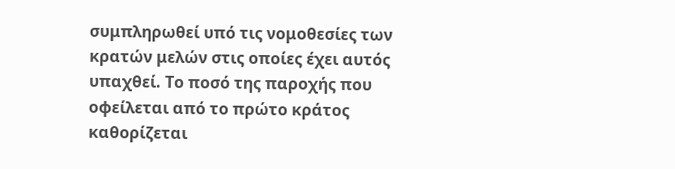συμπληρωθεί υπό τις νομοθεσίες των κρατών μελών στις οποίες έχει αυτός υπαχθεί. Το ποσό της παροχής που οφείλεται από το πρώτο κράτος καθορίζεται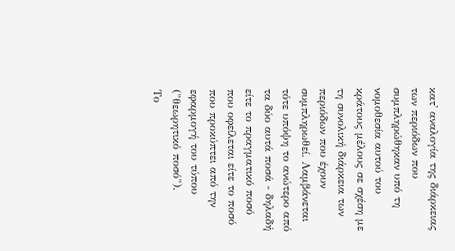κατ' αναλογία της διάρκειας των περιόδων που συμπληρώθηκαν υπό τη νομοθεσία αυτού του κράτους μέλους σε σχέση με τη συνολική διάρκεια των περιόδων που έχουν συμπληρωθεί. Λαμβάνεται τότε υπόψη το ανώτερο από τα δύο αυτά ποσά - δηλαδή είτε το πραγματικό ποσό που οφείλεται είτε το ποσό που προκύπτει από την εφαρμογή του τύπου ("θεωρητικό ποσό").
Το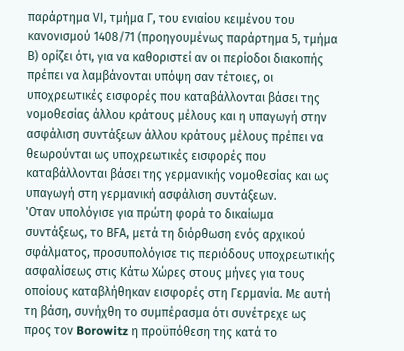παράρτημα VΙ, τμήμα Γ, του ενιαίου κειμένου του κανονισμού 1408/71 (προηγουμένως παράρτημα 5, τμήμα Β) ορίζει ότι, για να καθοριστεί αν οι περίοδοι διακοπής πρέπει να λαμβάνονται υπόψη σαν τέτοιες, οι υποχρεωτικές εισφορές που καταβάλλονται βάσει της νομοθεσίας άλλου κράτους μέλους και η υπαγωγή στην ασφάλιση συντάξεων άλλου κράτους μέλους πρέπει να θεωρούνται ως υποχρεωτικές εισφορές που καταβάλλονται βάσει της γερμανικής νομοθεσίας και ως υπαγωγή στη γερμανική ασφάλιση συντάξεων.
'Οταν υπολόγισε για πρώτη φορά το δικαίωμα συντάξεως, το ΒFΑ, μετά τη διόρθωση ενός αρχικού σφάλματος, προσυπολόγισε τις περιόδους υποχρεωτικής ασφαλίσεως στις Κάτω Χώρες στους μήνες για τους οποίους καταβλήθηκαν εισφορές στη Γερμανία. Με αυτή τη βάση, συνήχθη το συμπέρασμα ότι συνέτρεχε ως προς τον Borowitz η προϋπόθεση της κατά το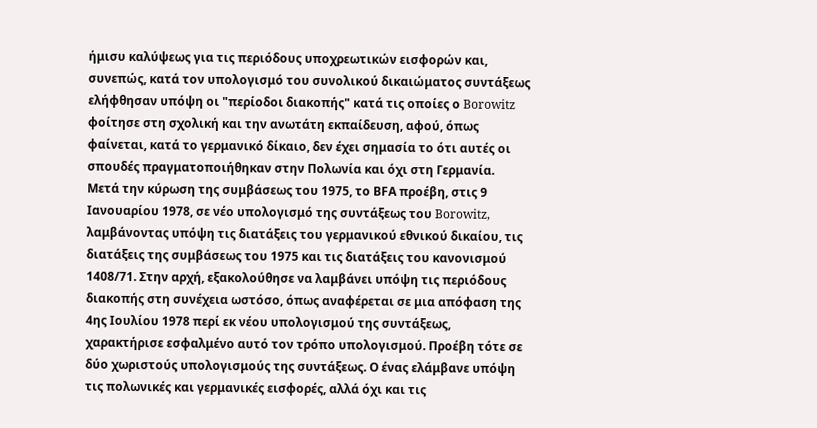ήμισυ καλύψεως για τις περιόδους υποχρεωτικών εισφορών και, συνεπώς, κατά τον υπολογισμό του συνολικού δικαιώματος συντάξεως ελήφθησαν υπόψη οι "περίοδοι διακοπής" κατά τις οποίες ο Borowitz φοίτησε στη σχολική και την ανωτάτη εκπαίδευση, αφού, όπως φαίνεται, κατά το γερμανικό δίκαιο, δεν έχει σημασία το ότι αυτές οι σπουδές πραγματοποιήθηκαν στην Πολωνία και όχι στη Γερμανία.
Μετά την κύρωση της συμβάσεως του 1975, το ΒFΑ προέβη, στις 9 Ιανουαρίου 1978, σε νέο υπολογισμό της συντάξεως του Borowitz, λαμβάνοντας υπόψη τις διατάξεις του γερμανικού εθνικού δικαίου, τις διατάξεις της συμβάσεως του 1975 και τις διατάξεις του κανονισμού 1408/71. Στην αρχή, εξακολούθησε να λαμβάνει υπόψη τις περιόδους διακοπής στη συνέχεια ωστόσο, όπως αναφέρεται σε μια απόφαση της 4ης Ιουλίου 1978 περί εκ νέου υπολογισμού της συντάξεως, χαρακτήρισε εσφαλμένο αυτό τον τρόπο υπολογισμού. Προέβη τότε σε δύο χωριστούς υπολογισμούς της συντάξεως. Ο ένας ελάμβανε υπόψη τις πολωνικές και γερμανικές εισφορές, αλλά όχι και τις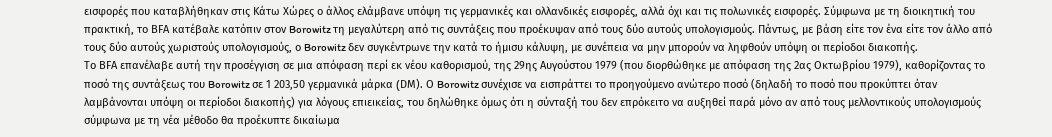εισφορές που καταβλήθηκαν στις Κάτω Χώρες ο άλλος ελάμβανε υπόψη τις γερμανικές και ολλανδικές εισφορές, αλλά όχι και τις πολωνικές εισφορές. Σύμφωνα με τη διοικητική του πρακτική, το ΒFΑ κατέβαλε κατόπιν στον Borowitz τη μεγαλύτερη από τις συντάξεις που προέκυψαν από τους δύο αυτούς υπολογισμούς. Πάντως, με βάση είτε τον ένα είτε τον άλλο από τους δύο αυτούς χωριστούς υπολογισμούς, ο Borowitz δεν συγκέντρωνε την κατά το ήμισυ κάλυψη, με συνέπεια να μην μπορούν να ληφθούν υπόψη οι περίοδοι διακοπής.
Το ΒFΑ επανέλαβε αυτή την προσέγγιση σε μια απόφαση περί εκ νέου καθορισμού, της 29ης Αυγούστου 1979 (που διορθώθηκε με απόφαση της 2ας Οκτωβρίου 1979), καθορίζοντας το ποσό της συντάξεως του Borowitz σε 1 203,50 γερμανικά μάρκα (DΜ). Ο Borowitz συνέχισε να εισπράττει το προηγούμενο ανώτερο ποσό (δηλαδή το ποσό που προκύπτει όταν λαμβάνονται υπόψη οι περίοδοι διακοπής) για λόγους επιεικείας, του δηλώθηκε όμως ότι η σύνταξή του δεν επρόκειτο να αυξηθεί παρά μόνο αν από τους μελλοντικούς υπολογισμούς σύμφωνα με τη νέα μέθοδο θα προέκυπτε δικαίωμα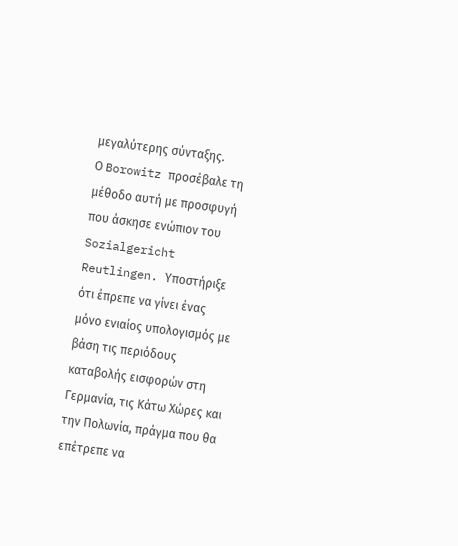μεγαλύτερης σύνταξης.
Ο Borowitz προσέβαλε τη μέθοδο αυτή με προσφυγή που άσκησε ενώπιον του Sozialgericht Reutlingen. Υποστήριξε ότι έπρεπε να γίνει ένας μόνο ενιαίος υπολογισμός με βάση τις περιόδους καταβολής εισφορών στη Γερμανία, τις Κάτω Χώρες και την Πολωνία, πράγμα που θα επέτρεπε να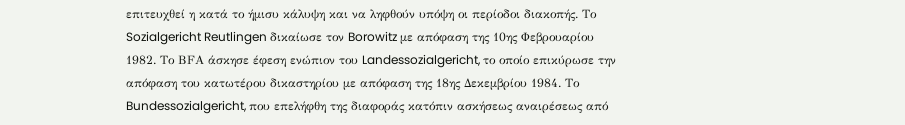επιτευχθεί η κατά το ήμισυ κάλυψη και να ληφθούν υπόψη οι περίοδοι διακοπής. Το Sozialgericht Reutlingen δικαίωσε τον Borowitz με απόφαση της 10ης Φεβρουαρίου 1982. Το ΒFΑ άσκησε έφεση ενώπιον του Landessozialgericht, το οποίο επικύρωσε την απόφαση του κατωτέρου δικαστηρίου με απόφαση της 18ης Δεκεμβρίου 1984. Το Bundessozialgericht, που επελήφθη της διαφοράς κατόπιν ασκήσεως αναιρέσεως από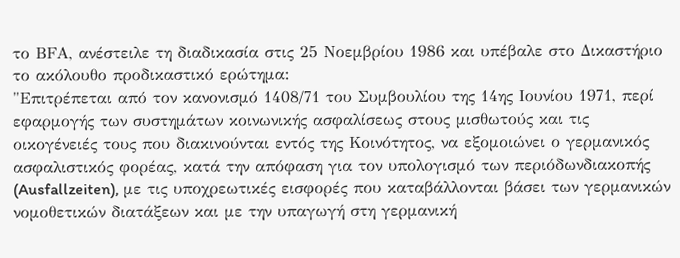το ΒFΑ, ανέστειλε τη διαδικασία στις 25 Νοεμβρίου 1986 και υπέβαλε στο Δικαστήριο το ακόλουθο προδικαστικό ερώτημα:
"Επιτρέπεται από τον κανονισμό 1408/71 του Συμβουλίου της 14ης Ιουνίου 1971, περί εφαρμογής των συστημάτων κοινωνικής ασφαλίσεως στους μισθωτούς και τις οικογένειές τους που διακινούνται εντός της Κοινότητος, να εξομοιώνει ο γερμανικός ασφαλιστικός φορέας, κατά την απόφαση για τον υπολογισμό των περιόδωνδιακοπής (Ausfallzeiten), με τις υποχρεωτικές εισφορές που καταβάλλονται βάσει των γερμανικών νομοθετικών διατάξεων και με την υπαγωγή στη γερμανική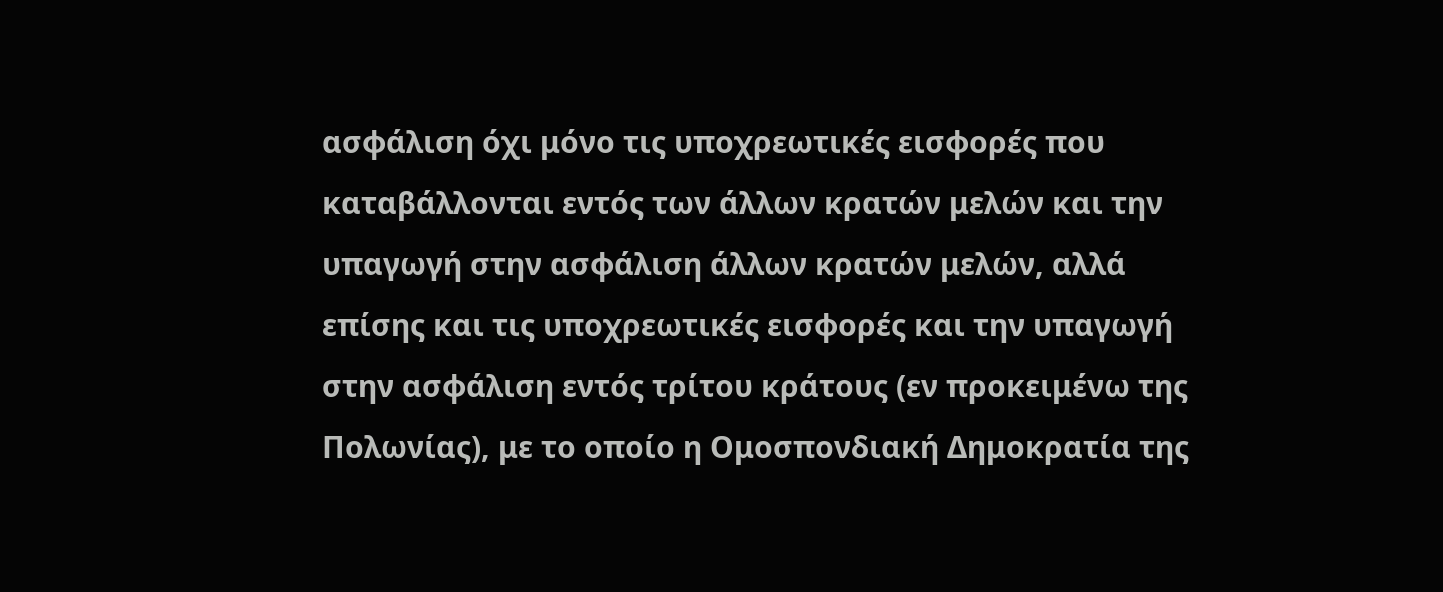ασφάλιση όχι μόνο τις υποχρεωτικές εισφορές που καταβάλλονται εντός των άλλων κρατών μελών και την υπαγωγή στην ασφάλιση άλλων κρατών μελών, αλλά επίσης και τις υποχρεωτικές εισφορές και την υπαγωγή στην ασφάλιση εντός τρίτου κράτους (εν προκειμένω της Πολωνίας), με το οποίο η Ομοσπονδιακή Δημοκρατία της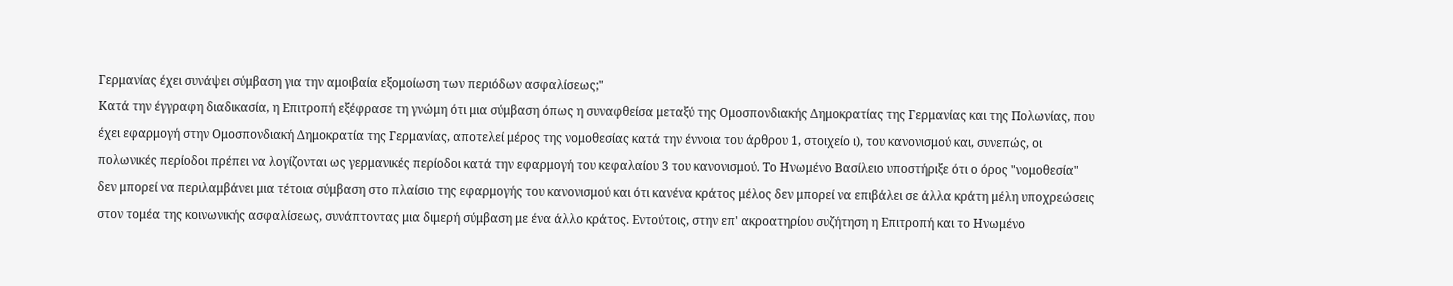Γερμανίας έχει συνάψει σύμβαση για την αμοιβαία εξομοίωση των περιόδων ασφαλίσεως;"
Κατά την έγγραφη διαδικασία, η Επιτροπή εξέφρασε τη γνώμη ότι μια σύμβαση όπως η συναφθείσα μεταξύ της Ομοσπονδιακής Δημοκρατίας της Γερμανίας και της Πολωνίας, που έχει εφαρμογή στην Ομοσπονδιακή Δημοκρατία της Γερμανίας, αποτελεί μέρος της νομοθεσίας κατά την έννοια του άρθρου 1, στοιχείο ι), του κανονισμού και, συνεπώς, οι πολωνικές περίοδοι πρέπει να λογίζονται ως γερμανικές περίοδοι κατά την εφαρμογή του κεφαλαίου 3 του κανονισμού. Το Ηνωμένο Βασίλειο υποστήριξε ότι ο όρος "νομοθεσία" δεν μπορεί να περιλαμβάνει μια τέτοια σύμβαση στο πλαίσιο της εφαρμογής του κανονισμού και ότι κανένα κράτος μέλος δεν μπορεί να επιβάλει σε άλλα κράτη μέλη υποχρεώσεις στον τομέα της κοινωνικής ασφαλίσεως, συνάπτοντας μια διμερή σύμβαση με ένα άλλο κράτος. Εντούτοις, στην επ' ακροατηρίου συζήτηση η Επιτροπή και το Ηνωμένο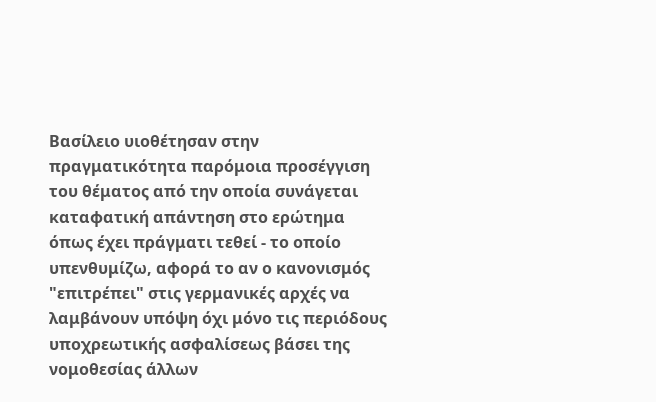Βασίλειο υιοθέτησαν στην πραγματικότητα παρόμοια προσέγγιση του θέματος από την οποία συνάγεται καταφατική απάντηση στο ερώτημα όπως έχει πράγματι τεθεί - το οποίο υπενθυμίζω, αφορά το αν ο κανονισμός "επιτρέπει" στις γερμανικές αρχές να λαμβάνουν υπόψη όχι μόνο τις περιόδους υποχρεωτικής ασφαλίσεως βάσει της νομοθεσίας άλλων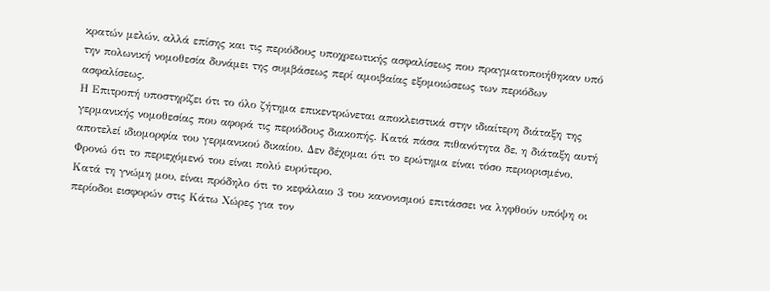κρατών μελών, αλλά επίσης και τις περιόδους υποχρεωτικής ασφαλίσεως που πραγματοποιήθηκαν υπό την πολωνική νομοθεσία δυνάμει της συμβάσεως περί αμοιβαίας εξομοιώσεως των περιόδων ασφαλίσεως.
Η Επιτροπή υποστηρίζει ότι το όλο ζήτημα επικεντρώνεται αποκλειστικά στην ιδιαίτερη διάταξη της γερμανικής νομοθεσίας που αφορά τις περιόδους διακοπής. Κατά πάσα πιθανότητα δε, η διάταξη αυτή αποτελεί ιδιομορφία του γερμανικού δικαίου. Δεν δέχομαι ότι το ερώτημα είναι τόσο περιορισμένο. Φρονώ ότι το περιεχόμενό του είναι πολύ ευρύτερο.
Κατά τη γνώμη μου, είναι πρόδηλο ότι το κεφάλαιο 3 του κανονισμού επιτάσσει να ληφθούν υπόψη οι περίοδοι εισφορών στις Κάτω Χώρες για τον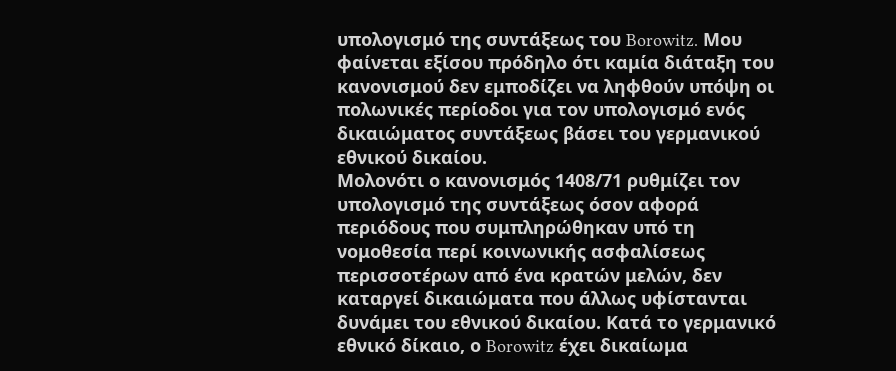υπολογισμό της συντάξεως του Borowitz. Μου φαίνεται εξίσου πρόδηλο ότι καμία διάταξη του κανονισμού δεν εμποδίζει να ληφθούν υπόψη οι πολωνικές περίοδοι για τον υπολογισμό ενός δικαιώματος συντάξεως βάσει του γερμανικού εθνικού δικαίου.
Μολονότι ο κανονισμός 1408/71 ρυθμίζει τον υπολογισμό της συντάξεως όσον αφορά περιόδους που συμπληρώθηκαν υπό τη νομοθεσία περί κοινωνικής ασφαλίσεως περισσοτέρων από ένα κρατών μελών, δεν καταργεί δικαιώματα που άλλως υφίστανται δυνάμει του εθνικού δικαίου. Κατά το γερμανικό εθνικό δίκαιο, ο Borowitz έχει δικαίωμα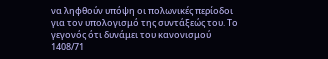να ληφθούν υπόψη οι πολωνικές περίοδοι για τον υπολογισμό της συντάξεώς του. Το γεγονός ότι δυνάμει του κανονισμού 1408/71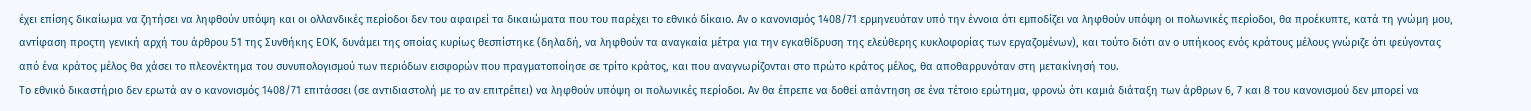έχει επίσης δικαίωμα να ζητήσει να ληφθούν υπόψη και οι ολλανδικές περίοδοι δεν του αφαιρεί τα δικαιώματα που του παρέχει το εθνικό δίκαιο. Αν ο κανονισμός 1408/71 ερμηνευόταν υπό την έννοια ότι εμποδίζει να ληφθούν υπόψη οι πολωνικές περίοδοι, θα προέκυπτε, κατά τη γνώμη μου, αντίφαση προςτη γενική αρχή του άρθρου 51 της Συνθήκης ΕΟΚ, δυνάμει της οποίας κυρίως θεσπίστηκε (δηλαδή, να ληφθούν τα αναγκαία μέτρα για την εγκαθίδρυση της ελεύθερης κυκλοφορίας των εργαζομένων), και τούτο διότι αν ο υπήκοος ενός κράτους μέλους γνώριζε ότι φεύγοντας από ένα κράτος μέλος θα χάσει το πλεονέκτημα του συνυπολογισμού των περιόδων εισφορών που πραγματοποίησε σε τρίτο κράτος, και που αναγνωρίζονται στο πρώτο κράτος μέλος, θα αποθαρρυνόταν στη μετακίνησή του.
Το εθνικό δικαστήριο δεν ερωτά αν ο κανονισμός 1408/71 επιτάσσει (σε αντιδιαστολή με το αν επιτρέπει) να ληφθούν υπόψη οι πολωνικές περίοδοι. Αν θα έπρεπε να δοθεί απάντηση σε ένα τέτοιο ερώτημα, φρονώ ότι καμιά διάταξη των άρθρων 6, 7 και 8 του κανονισμού δεν μπορεί να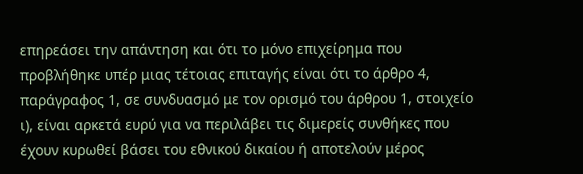επηρεάσει την απάντηση και ότι το μόνο επιχείρημα που προβλήθηκε υπέρ μιας τέτοιας επιταγής είναι ότι το άρθρο 4, παράγραφος 1, σε συνδυασμό με τον ορισμό του άρθρου 1, στοιχείο ι), είναι αρκετά ευρύ για να περιλάβει τις διμερείς συνθήκες που έχουν κυρωθεί βάσει του εθνικού δικαίου ή αποτελούν μέρος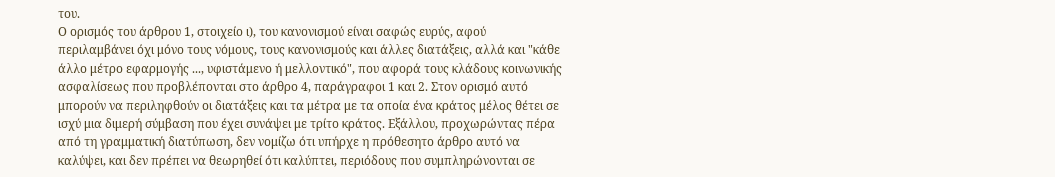του.
Ο ορισμός του άρθρου 1, στοιχείο ι), του κανονισμού είναι σαφώς ευρύς, αφού περιλαμβάνει όχι μόνο τους νόμους, τους κανονισμούς και άλλες διατάξεις, αλλά και "κάθε άλλο μέτρο εφαρμογής ..., υφιστάμενο ή μελλοντικό", που αφορά τους κλάδους κοινωνικής ασφαλίσεως που προβλέπονται στο άρθρο 4, παράγραφοι 1 και 2. Στον ορισμό αυτό μπορούν να περιληφθούν οι διατάξεις και τα μέτρα με τα οποία ένα κράτος μέλος θέτει σε ισχύ μια διμερή σύμβαση που έχει συνάψει με τρίτο κράτος. Εξάλλου, προχωρώντας πέρα από τη γραμματική διατύπωση, δεν νομίζω ότι υπήρχε η πρόθεσητο άρθρο αυτό να καλύψει, και δεν πρέπει να θεωρηθεί ότι καλύπτει, περιόδους που συμπληρώνονται σε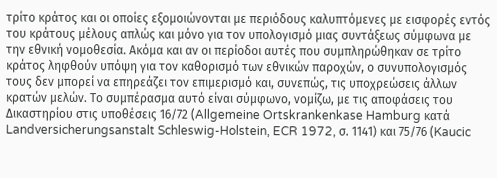τρίτο κράτος και οι οποίες εξομοιώνονται με περιόδους καλυπτόμενες με εισφορές εντός του κράτους μέλους απλώς και μόνο για τον υπολογισμό μιας συντάξεως σύμφωνα με την εθνική νομοθεσία. Ακόμα και αν οι περίοδοι αυτές που συμπληρώθηκαν σε τρίτο κράτος ληφθούν υπόψη για τον καθορισμό των εθνικών παροχών, ο συνυπολογισμός τους δεν μπορεί να επηρεάζει τον επιμερισμό και, συνεπώς, τις υποχρεώσεις άλλων κρατών μελών. Το συμπέρασμα αυτό είναι σύμφωνο, νομίζω, με τις αποφάσεις του Δικαστηρίου στις υποθέσεις 16/72 (Allgemeine Ortskrankenkase Hamburg κατά Landversicherungsanstalt Schleswig-Holstein, ECR 1972, σ. 1141) και 75/76 (Kaucic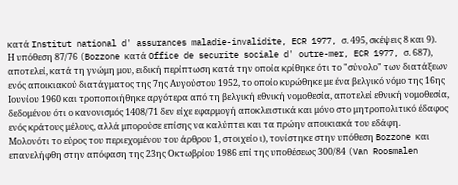κατά Institut national d' assurances maladie-invalidite, ECR 1977, σ. 495, σκέψεις 8 και 9).
Η υπόθεση 87/76 (Bozzone κατά Office de securite sociale d' outre-mer, ECR 1977, σ. 687), αποτελεί, κατά τη γνώμη μου, ειδική περίπτωση κατά την οποία κρίθηκε ότι το "σύνολο" των διατάξεων ενός αποικιακού διατάγματος της 7ης Αυγούστου 1952, το οποίο κυρώθηκε με ένα βελγικό νόμο της 16ης Ιουνίου 1960 και τροποποιήθηκε αργότερα από τη βελγική εθνική νομοθεσία, αποτελεί εθνική νομοθεσία, δεδομένου ότι ο κανονισμός 1408/71 δεν είχε εφαρμογή αποκλειστικά και μόνο στο μητροπολιτικό έδαφος ενός κράτους μέλους, αλλά μπορούσε επίσης να καλύπτει και τα πρώην αποικιακά του εδάφη.
Μολονότι το εύρος του περιεχομένου του άρθρου 1, στοιχείο ι), τονίστηκε στην υπόθεση Bozzone και επανελήφθη στην απόφαση της 23ης Οκτωβρίου 1986 επί της υποθέσεως 300/84 (Van Roosmalen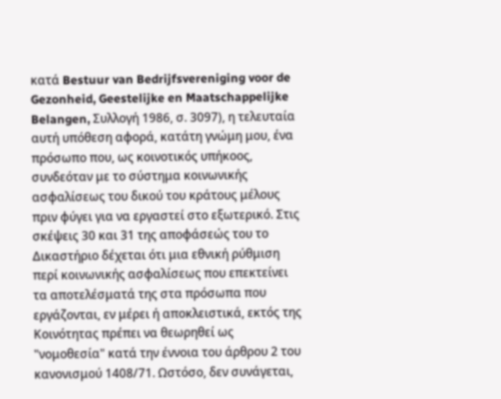κατά Bestuur van Bedrijfsvereniging voor de Gezonheid, Geestelijke en Maatschappelijke Belangen, Συλλογή 1986, σ. 3097), η τελευταία αυτή υπόθεση αφορά, κατάτη γνώμη μου, ένα πρόσωπο που, ως κοινοτικός υπήκοος, συνδεόταν με το σύστημα κοινωνικής ασφαλίσεως του δικού του κράτους μέλους πριν φύγει για να εργαστεί στο εξωτερικό. Στις σκέψεις 30 και 31 της αποφάσεώς του το Δικαστήριο δέχεται ότι μια εθνική ρύθμιση περί κοινωνικής ασφαλίσεως που επεκτείνει τα αποτελέσματά της στα πρόσωπα που εργάζονται, εν μέρει ή αποκλειστικά, εκτός της Κοινότητας πρέπει να θεωρηθεί ως "νομοθεσία" κατά την έννοια του άρθρου 2 του κανονισμού 1408/71. Ωστόσο, δεν συνάγεται,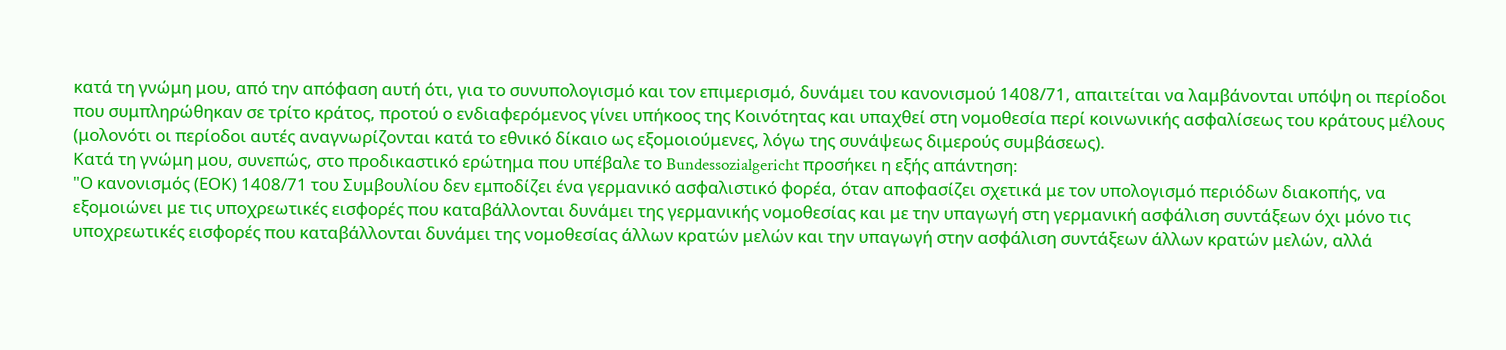κατά τη γνώμη μου, από την απόφαση αυτή ότι, για το συνυπολογισμό και τον επιμερισμό, δυνάμει του κανονισμού 1408/71, απαιτείται να λαμβάνονται υπόψη οι περίοδοι που συμπληρώθηκαν σε τρίτο κράτος, προτού ο ενδιαφερόμενος γίνει υπήκοος της Κοινότητας και υπαχθεί στη νομοθεσία περί κοινωνικής ασφαλίσεως του κράτους μέλους (μολονότι οι περίοδοι αυτές αναγνωρίζονται κατά το εθνικό δίκαιο ως εξομοιούμενες, λόγω της συνάψεως διμερούς συμβάσεως).
Κατά τη γνώμη μου, συνεπώς, στο προδικαστικό ερώτημα που υπέβαλε το Bundessozialgericht προσήκει η εξής απάντηση:
"Ο κανονισμός (ΕΟΚ) 1408/71 του Συμβουλίου δεν εμποδίζει ένα γερμανικό ασφαλιστικό φορέα, όταν αποφασίζει σχετικά με τον υπολογισμό περιόδων διακοπής, να εξομοιώνει με τις υποχρεωτικές εισφορές που καταβάλλονται δυνάμει της γερμανικής νομοθεσίας και με την υπαγωγή στη γερμανική ασφάλιση συντάξεων όχι μόνο τις υποχρεωτικές εισφορές που καταβάλλονται δυνάμει της νομοθεσίας άλλων κρατών μελών και την υπαγωγή στην ασφάλιση συντάξεων άλλων κρατών μελών, αλλά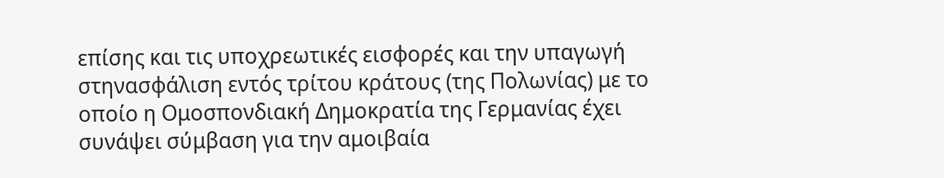επίσης και τις υποχρεωτικές εισφορές και την υπαγωγή στηνασφάλιση εντός τρίτου κράτους (της Πολωνίας) με το οποίο η Ομοσπονδιακή Δημοκρατία της Γερμανίας έχει συνάψει σύμβαση για την αμοιβαία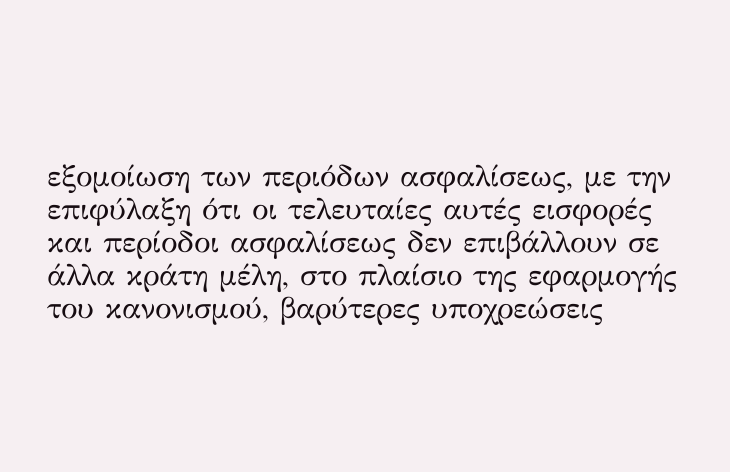εξομοίωση των περιόδων ασφαλίσεως, με την επιφύλαξη ότι οι τελευταίες αυτές εισφορές και περίοδοι ασφαλίσεως δεν επιβάλλουν σε άλλα κράτη μέλη, στο πλαίσιο της εφαρμογής του κανονισμού, βαρύτερες υποχρεώσεις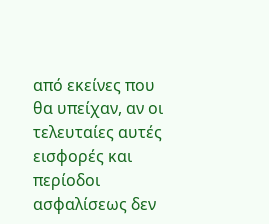από εκείνες που θα υπείχαν, αν οι τελευταίες αυτές εισφορές και περίοδοι ασφαλίσεως δεν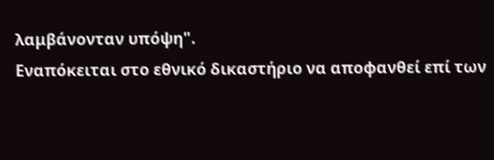λαμβάνονταν υπόψη".
Εναπόκειται στο εθνικό δικαστήριο να αποφανθεί επί των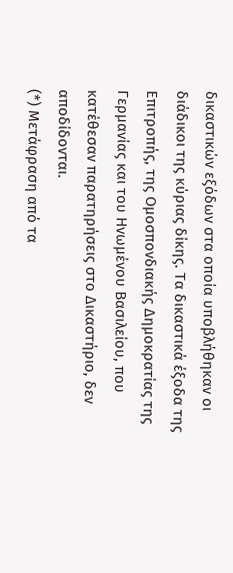δικαστικών εξόδων στα οποία υποβλήθηκαν οι διάδικοι της κύριας δίκης. Τα δικαστικά έξοδα της Επιτροπής, της Ομοσπονδιακής Δημοκρατίας της Γερμανίας και του Ηνωμένου Βασιλείου, που κατέθεσαν παρατηρήσεις στο Δικαστήριο, δεν αποδίδονται.
(*) Μετάφραση από τα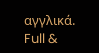αγγλικά.
Full &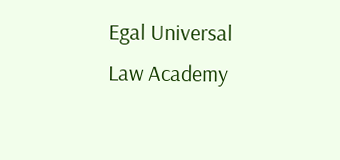Egal Universal Law Academy